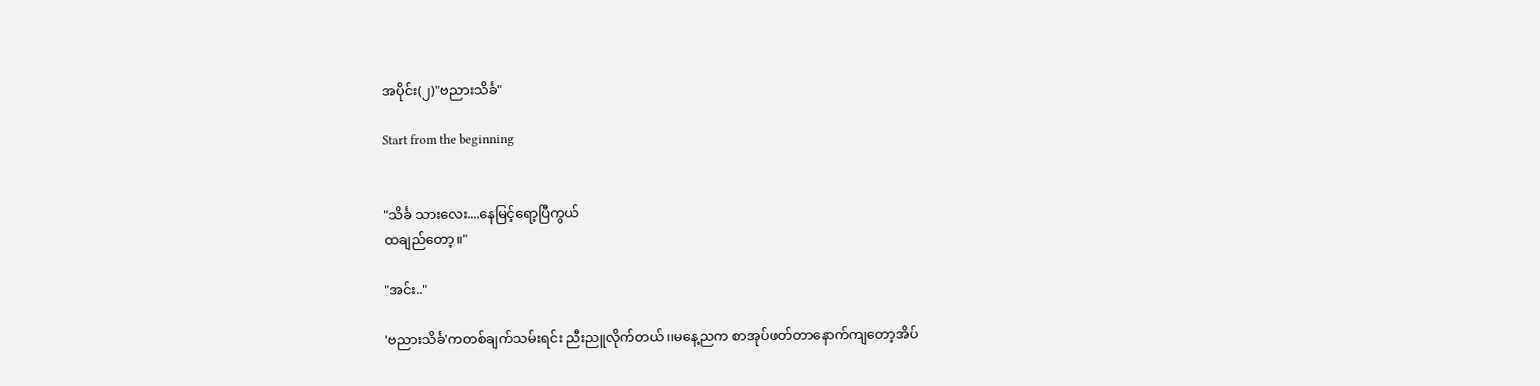အပိုင်း(၂)"ဗညားသိင်္ခ"

Start from the beginning


"သိင်္ခ သားလေး....နေမြင့်ရော့ပြီကွယ်
ထချည်တော့။"

"အင်း.."

'ဗညားသိင်္ခ'ကတစ်ချက်သမ်းရင်း ညီးညူလိုက်တယ်၊၊မနေ့ညက စာအုပ်ဖတ်တာနောက်ကျတော့အိပ်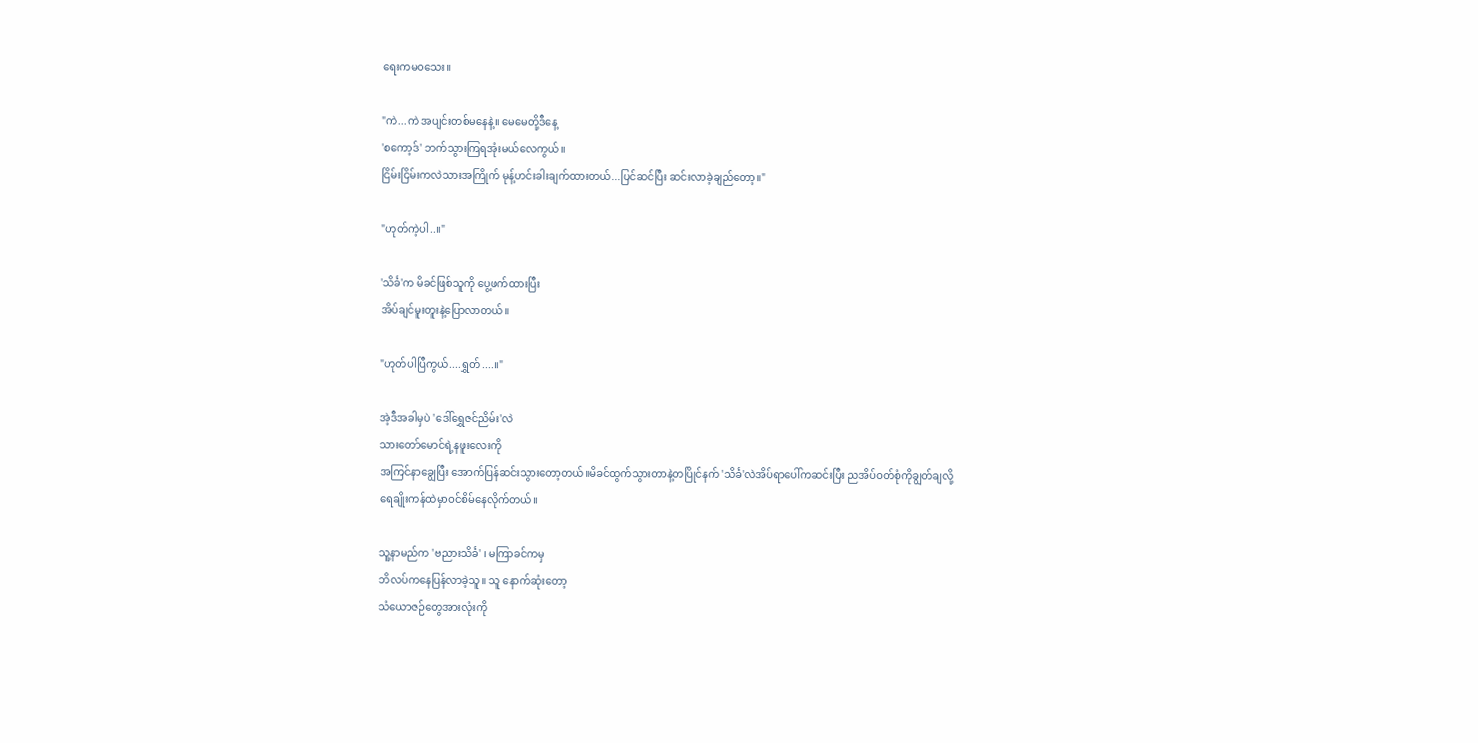ရေးကမ၀သေး။

"ကဲ...ကဲ အပျင်းတစ်မနေနဲ့။ မေမေတို့ဒီနေ့
'စကော့ဒ်' ဘက်သွားကြရအုံးမယ်လေကွယ်၊၊
ငြိမ်းငြိမ်းကလဲသားအကြိုက် မုန့်ဟင်းခါးချက်ထားတယ်...ပြင်ဆင်ပြီး ဆင်းလာခဲ့ချည်တော့။"

"ဟုတ်ကဲ့ပါ..။"

'သိင်္ခ'က မိခင်ဖြစ်သူကို ပွေ့ဖက်ထားပြီး
အိပ်ချင်မူးတူးနဲ့ပြောလာတယ်။

"ဟုတ်ပါပြီကွယ်....ရွှတ်....။"

အဲ့ဒီအခါမှပဲ 'ဒေါ်ရွှေဇင်ညိမ်း'လဲ
သားတော်မောင်ရဲ့နဖူးလေးကို
အကြင်နာချွေပြီး အောက်ပြန်ဆင်းသွားတော့တယ်။မိခင်ထွက်သွားတာနဲ့တပြိုင်နက် 'သိင်္ခ'လဲအိပ်ရာပေါ်ကဆင်းပြီး ညအိပ်ဝတ်စုံကိုချွတ်ချလို့
ရေချိုးကန်ထဲမှာဝင်စိမ်နေလိုက်တယ်။

သူ့နာမည်က 'ဗညားသိင်္ခ' ၊ မကြာခင်ကမှ
ဘိလပ်ကနေပြန်လာခဲ့သူ။ သူ နောက်ဆုံးတော့
သံယောဇဉ်တွေအားလုံးကို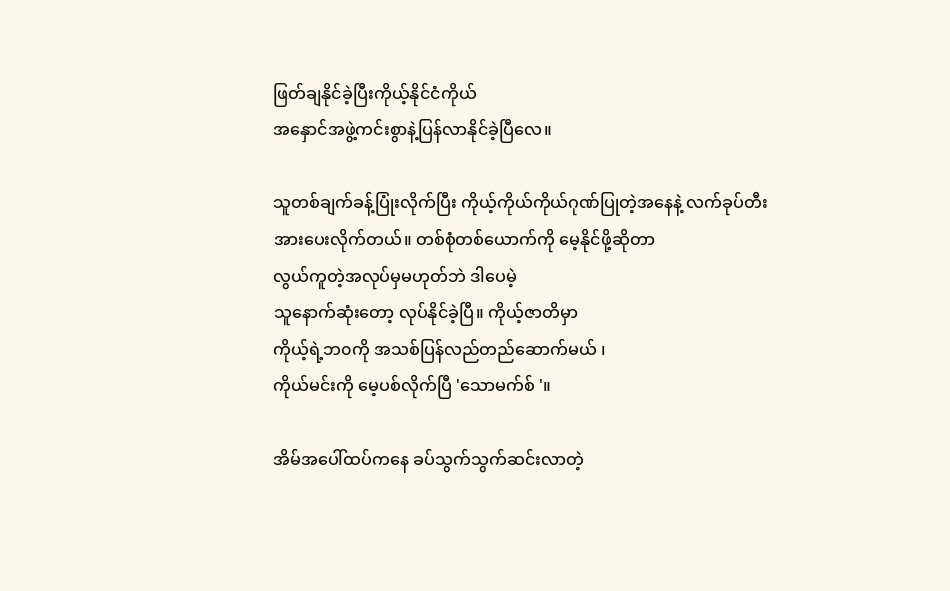ဖြတ်ချနိုင်ခဲ့ပြီးကိုယ့်နိုင်ငံကိုယ်
အနှောင်အဖွဲ့ကင်းစွာနဲ့ပြန်လာနိုင်ခဲ့ပြီလေ။

သူတစ်ချက်ခန့်ပြုံးလိုက်ပြီး ကိုယ့်ကိုယ်ကိုယ်ဂုဏ်ပြုတဲ့အနေနဲ့ လက်ခုပ်တီးအားပေးလိုက်တယ်။ တစ်စုံတစ်ယောက်ကို မေ့နိုင်ဖို့ဆိုတာ
လွယ်ကူတဲ့အလုပ်မှမဟုတ်ဘဲ ဒါပေမဲ့
သူနောက်ဆုံးတော့ လုပ်နိုင်ခဲ့ပြီ။ ကိုယ့်ဇာတိမှာ
ကိုယ့်ရဲ့ဘ၀ကို အသစ်ပြန်လည်တည်ဆောက်မယ် ၊
ကိုယ်မင်းကို မေ့ပစ်လိုက်ပြီ 'သောမက်စ် '။

အိမ်အပေါ်ထပ်ကနေ ခပ်သွက်သွက်ဆင်းလာတဲ့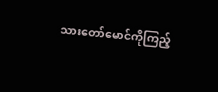သားတော်မောင်ကိုကြည့်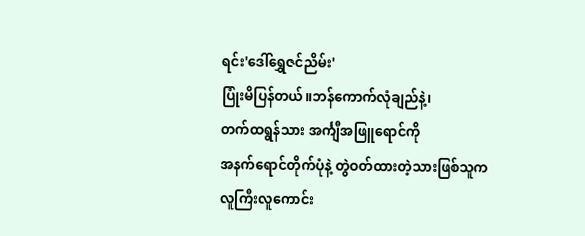ရင်း'ဒေါ်ရွှေဇင်ညိမ်း'
ပြုံးမိပြန်တယ်။ဘန်ကောက်လုံချည်နဲ့၊
တက်ထရွန်သား အင်္ကျီအဖြူရောင်ကို
အနက်ရောင်တိုက်ပုံနဲ့ တွဲဝတ်ထားတဲ့သားဖြစ်သူက
လူကြီးလူကောင်း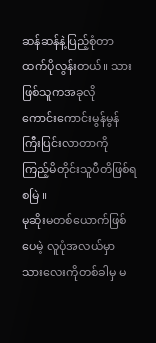ဆန်ဆန်နဲ့ပြည့်စုံတာထက်ပိုလွန်းတယ်။ သားဖြစ်သူကအခုလို
ကောင်းကောင်းမွန်မွန်ကြီးပြင်းလာတာကို
ကြည့်မိတိုင်းသူပီတိဖြစ်ရစမြဲ ။
မုဆိုးမတစ်ယောက်ဖြစ်ပေမဲ့ လူပုံအလယ်မှာ
သားလေးကိုတစ်ခါမှ မ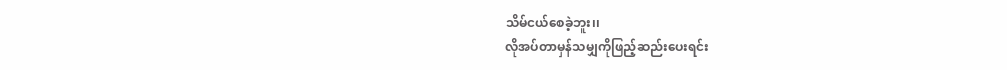သိမ်ငယ်စေခဲ့ဘူး၊၊
လိုအပ်တာမှန်သမျှကိုဖြည့်ဆည်းပေးရင်း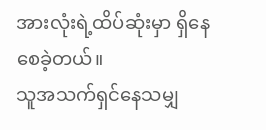အားလုံးရဲ့ထိပ်ဆုံးမှာ ရှိနေစေခဲ့တယ်။
သူအသက်ရှင်နေသမျှ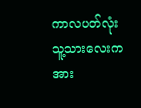ကာလပတ်လုံး
သူ့သားလေးကအား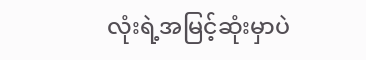လုံးရဲ့အမြင့်ဆုံးမှာပဲ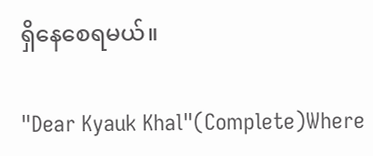ရှိနေစေရမယ်။

"Dear Kyauk Khal"(Complete)Where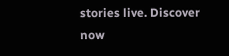stories live. Discover now